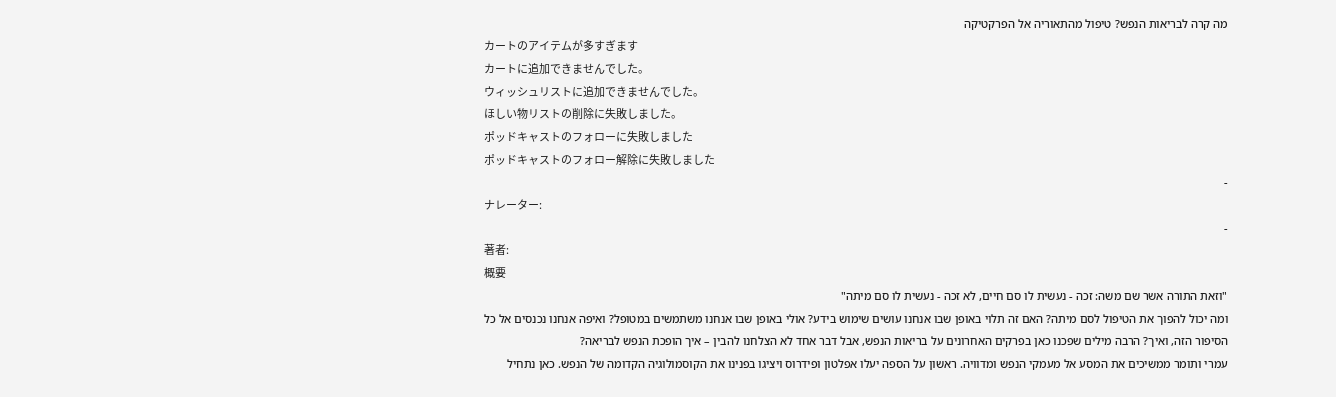מה קרה לבריאות הנפש? טיפול מהתאוריה אל הפרקטיקה
カートのアイテムが多すぎます
カートに追加できませんでした。
ウィッシュリストに追加できませんでした。
ほしい物リストの削除に失敗しました。
ポッドキャストのフォローに失敗しました
ポッドキャストのフォロー解除に失敗しました
-
ナレーター:
-
著者:
概要
"וזאת התורה אשר שם משה: זכה - נעשית לו סם חיים, לא זכה - נעשית לו סם מיתה"
ומה יכול להפוך את הטיפול לסם מיתה? האם זה תלוי באופן שבו אנחנו עושים שימוש בידע? אולי באופן שבו אנחנו משתמשים במטופל? ואיפה אנחנו נכנסים אל כל הסיפור הזה, ואיך? הרבה מילים שפכנו כאן בפרקים האחרונים על בריאות הנפש, אבל דבר אחד לא הצלחנו להבין – איך הופכת הנפש לבריאה?
עמרי ותומר ממשיכים את המסע אל מעמקי הנפש ומדוויה. ראשון על הספה יעלו אפלטון ופידרוס ויציגו בפנינו את הקוסמולוגיה הקדומה של הנפש. כאן נתחיל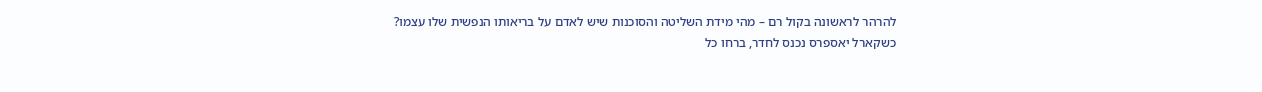להרהר לראשונה בקול רם – מהי מידת השליטה והסוכנות שיש לאדם על בריאותו הנפשית שלו עצמו?
כשקארל יאספרס נכנס לחדר, ברחו כל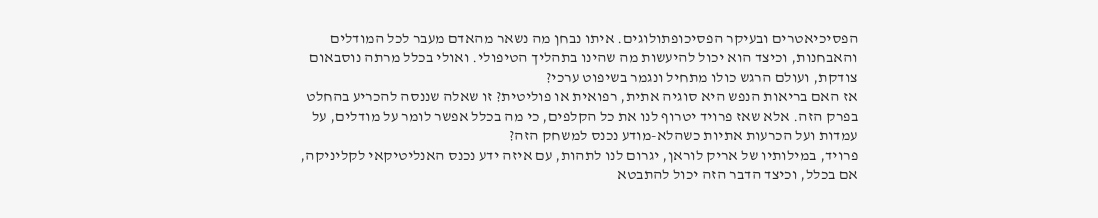הפסיכיאטרים ובעיקר הפסיכופתולוגים. איתו נבחן מה נשאר מהאדם מעבר לכל המודלים והאבחנות, וכיצד הוא יכול להיעשות מה שהינו בתהליך הטיפולי. ואולי בכלל מרתה נוסבאום צודקת, ועולם הרגש כולו מתחיל ונגמר בשיפוט ערכי?
אז האם בריאות הנפש היא סוגיה אתית, רפואית או פוליטית? זו שאלה שננסה להכריע בהחלט בפרק הזה. אלא שאז פרויד יטרוף לנו את כל הקלפים, כי מה בכלל אפשר לומר על מודלים, על עמדות ועל הכרעות אתיות כשהלא-מודע נכנס למשחק הזה?
פרויד, במילותיו של אריק לוראן, יגרום לנו לתהות, עם איזה ידע נכנס האנליטיקאי לקליניקה, אם בכלל, וכיצד הדבר הזה יכול להתבטא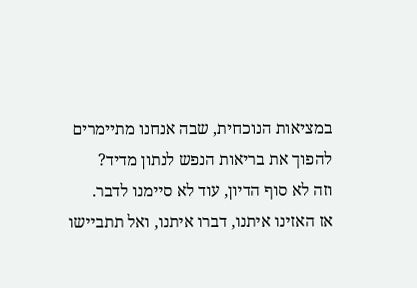במציאות הנוכחית, שבה אנחנו מתיימרים להפוך את בריאות הנפש לנתון מדיד?
וזה לא סוף הדיון, עוד לא סיימנו לדבר.
אז האזינו איתנו, דברו איתנו, ואל תתביישו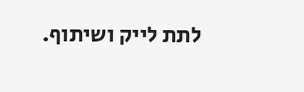לתת לייק ושיתוף.